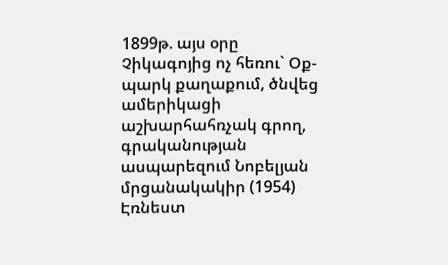1899թ. այս օրը Չիկագոյից ոչ հեռու` Օք-պարկ քաղաքում, ծնվեց ամերիկացի աշխարհահռչակ գրող, գրականության ասպարեզում Նոբելյան մրցանակակիր (1954) Էռնեստ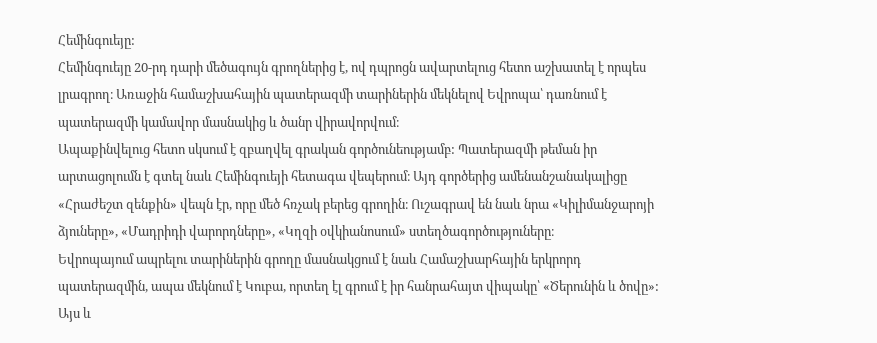Հեմինգուեյը:
Հեմինգուեյը 20-րդ դարի մեծագույն գրողներից է, ով դպրոցն ավարտելուց հետո աշխատել է որպես լրագրող։ Առաջին համաշխահային պատերազմի տարիներին մեկնելով Եվրոպա՝ դառնում է պատերազմի կամավոր մասնակից և ծանր վիրավորվում։
Ապաքինվելուց հետո սկսում է զբաղվել գրական գործունեությամբ: Պատերազմի թեման իր արտացոլումն է գտել նաև Հեմինգուեյի հետագա վեպերում։ Այդ գործերից ամենանշանակալիցը «Հրաժեշտ զենքին» վեպն էր, որը մեծ հռչակ բերեց գրողին։ Ուշագրավ են նաև նրա «Կիլիմանջարոյի ձյուները», «Մադրիդի վարորդները», «Կղզի օվկիանոսում» ստեղծագործություները։
Եվրոպայում ապրելու տարիներին գրողը մասնակցում է նաև Համաշխարհային երկրորդ պատերազմին, ապա մեկնում է Կուբա, որտեղ էլ գրում է իր հանրահայտ վիպակը՝ «Ծերունին և ծովը»: Այս և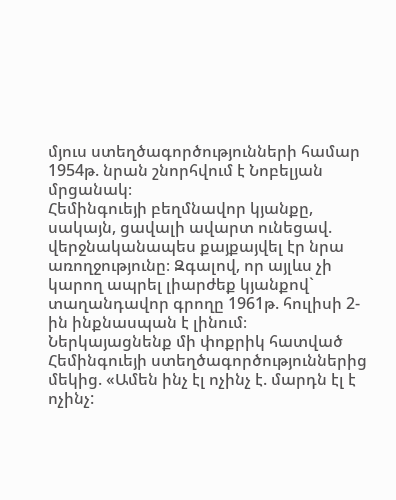մյուս ստեղծագործությունների համար 1954թ. նրան շնորհվում է Նոբելյան մրցանակ։
Հեմինգուեյի բեղմնավոր կյանքը, սակայն, ցավալի ավարտ ունեցավ. վերջնականապես քայքայվել էր նրա առողջությունը։ Զգալով, որ այլևս չի կարող ապրել լիարժեք կյանքով` տաղանդավոր գրողը 1961թ. հուլիսի 2-ին ինքնասպան է լինում։
Ներկայացնենք մի փոքրիկ հատված Հեմինգուեյի ստեղծագործություններից մեկից. «Ամեն ինչ էլ ոչինչ է. մարդն էլ է ոչինչ: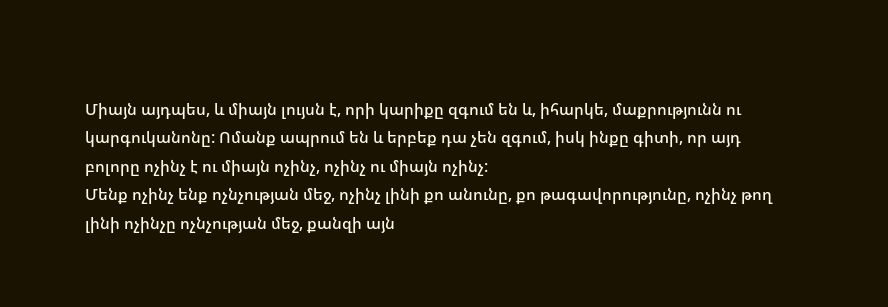Միայն այդպես, և միայն լույսն է, որի կարիքը զգում են և, իհարկե, մաքրությունն ու կարգուկանոնը: Ոմանք ապրում են և երբեք դա չեն զգում, իսկ ինքը գիտի, որ այդ բոլորը ոչինչ է ու միայն ոչինչ, ոչինչ ու միայն ոչինչ:
Մենք ոչինչ ենք ոչնչության մեջ, ոչինչ լինի քո անունը, քո թագավորությունը, ոչինչ թող լինի ոչինչը ոչնչության մեջ, քանզի այն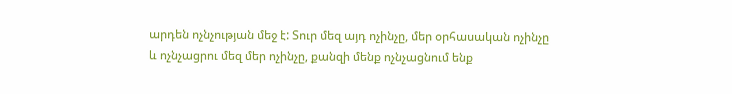արդեն ոչնչության մեջ է: Տուր մեզ այդ ոչինչը, մեր օրհասական ոչինչը և ոչնչացրու մեզ մեր ոչինչը, քանզի մենք ոչնչացնում ենք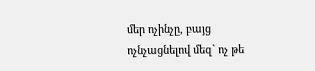մեր ոչինչը, բայց ոչնչացնելով մեզ` ոչ թե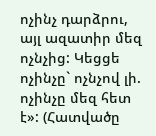ոչինչ դարձրու, այլ ազատիր մեզ ոչնչից: Կեցցե ոչինչը` ոչնչով լի. ոչինչը մեզ հետ է»: (Հատվածը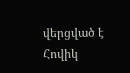վերցված է Հովիկ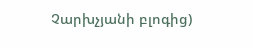Չարխչյանի բլոգից)